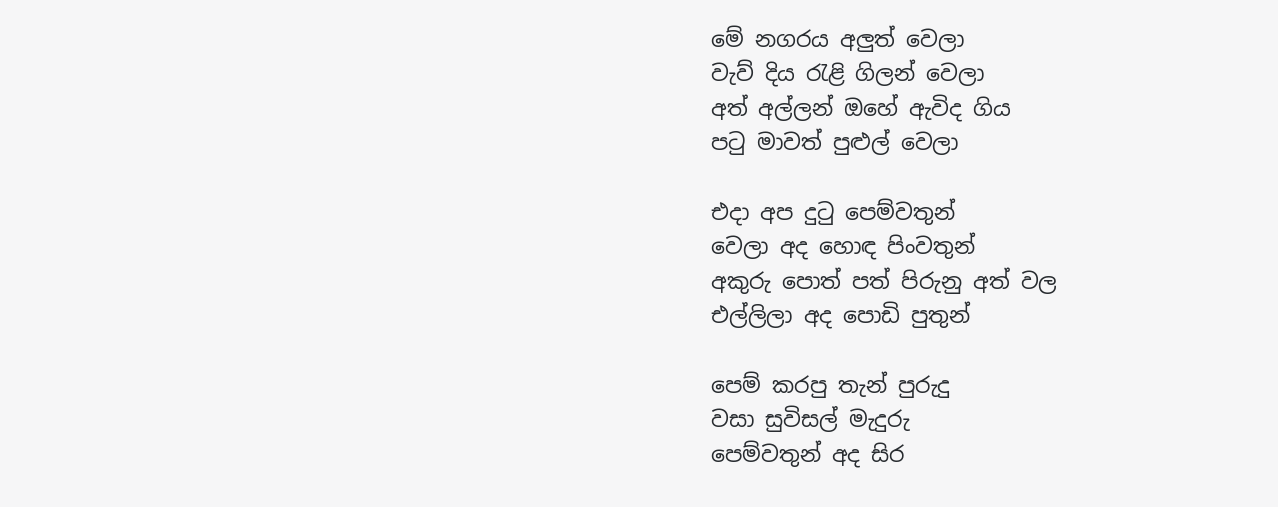මේ නගරය අලුත් වෙලා
වැව් දිය ‍රැළි ගිලන් වෙලා
අත් අල්ලන් ඔහේ ඇවිද ගිය
ප‍ටු මාවත් පුළුල් වෙලා

එදා අප දු‍ටු පෙම්වතුන්
වෙලා අද හොඳ පිංවතුන්
අකුරු පොත් පත් පිරුනු අත් වල
එල්ලිලා අද පොඩි පුතුන්

පෙම් කරපු තැන් පුරුදු
වසා සුවිසල් මැදුරු
පෙම්වතුන් අද සිර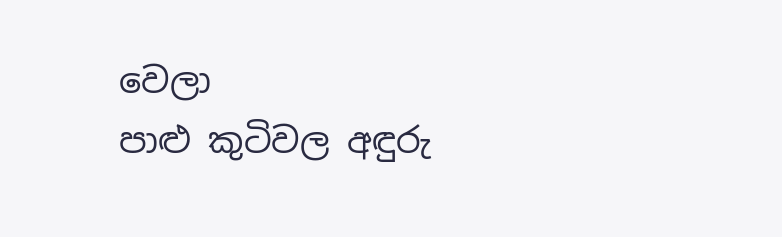වෙලා
පාළු කුටිවල අඳුරු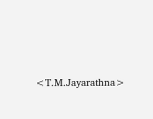<T.M.Jayarathna>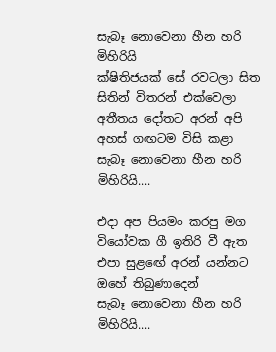සැබෑ නොවෙනා හීන හරි මිහිරියි
ක්ෂිතිජයක් සේ රවටලා සිත
සිතින් විතරන් එක්වෙලා
අතීතය දෝතට අරන් අපි
අහස් ගඟටම විසි කළා
සැබෑ නොවෙනා හීන හරි මිහිරියි....

එදා අප පියමං කරපු මග
වියෝවක ගී ඉතිරි වී ඇත
එපා සුළඟේ අරන් යන්නට
ඔහේ තිබුණාදෙන්
සැබෑ නොවෙනා හීන හරි මිහිරියි....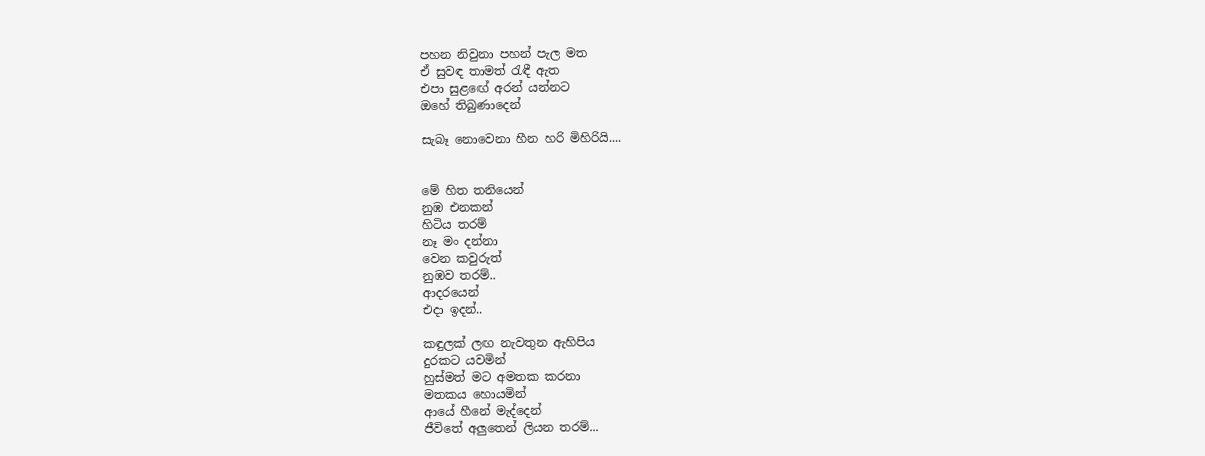පහන නිවුනා පහන් පැල මත
ඒ සුවඳ තාමත් රැඳී ඇත
එපා සුළඟේ අරන් යන්නට
ඔහේ තිබුණාදෙන්

සැබෑ නොවෙනා හීන හරි මිහිරියි....


මේ හිත තනියෙන්
නුඹ එනකන්
හිටිය තරම්
නෑ මං දන්නා
වෙන කවුරුත්
නුඹව තරම්..
ආදරයෙන්
එදා ඉදන්..

කඳුලක් ලඟ නැවතුන ඇහිපිය
දුරකට යවමින්
හුස්මත් මට අමතක කරනා
මතකය හොයමින්
ආයේ හීනේ මැද්දෙන්
ජීවිතේ අලුතෙන් ලියන තරම්...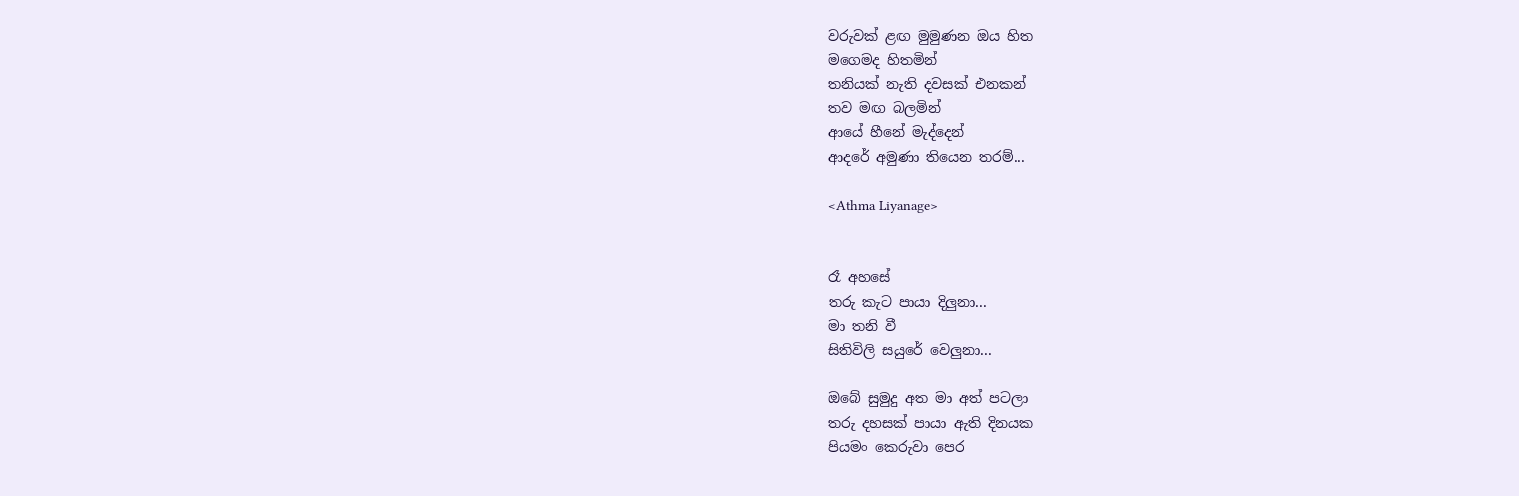වරුවක් ළඟ මුමුණන ඔය හිත
මගෙමද හිතමින්
තනියක් නැති දවසක් එනකන්
තව මඟ බලමින්
ආයේ හීනේ මැද්දෙන්
ආදරේ අමුණා තියෙන තරම්...

<Athma Liyanage>


රෑ අහසේ
තරු කැට පායා දිලුනා...
මා තනි වී
සිතිවිලි සයුරේ වෙලුනා...

ඔබේ සුමුදු අත මා අත් පටලා
තරු දහසක්‌ පායා ඇති දිනයක
පියමං කෙරුවා පෙර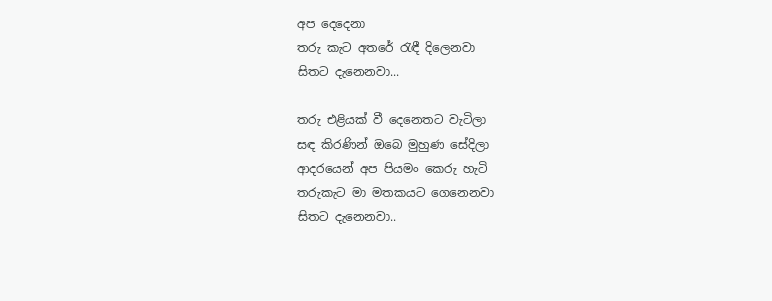අප දෙදෙනා
තරු කැට අතරේ රැඳී දිලෙනවා
සිතට දැනෙනවා...

තරු එළියක්‌ වී දෙනෙතට වැටිලා
සඳ කිරණින් ඔබෙ මුහුණ සේදිලා
ආදරයෙන් අප පියමං කෙරු හැටි
තරුකැට මා මතකයට ගෙනෙනවා
සිතට දැනෙනවා..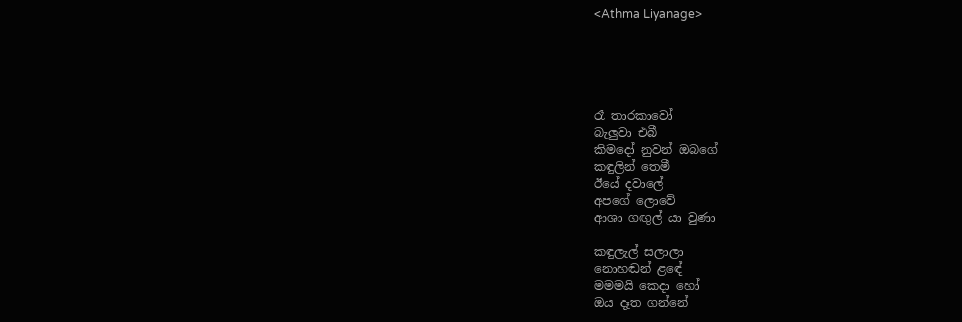<Athma Liyanage>





රෑ තාරකාවෝ
බැලුවා එබී
කිමදෝ නුවන් ඔබගේ
කඳුලින් තෙමී
ඊයේ දවාලේ
අපගේ ලොවේ
ආශා ගඟුල් යා වුණා

කඳුලැල් සලාලා
නොහඬන් ළඳේ
මමමයි කෙදා හෝ
ඔය දෑත ගන්නේ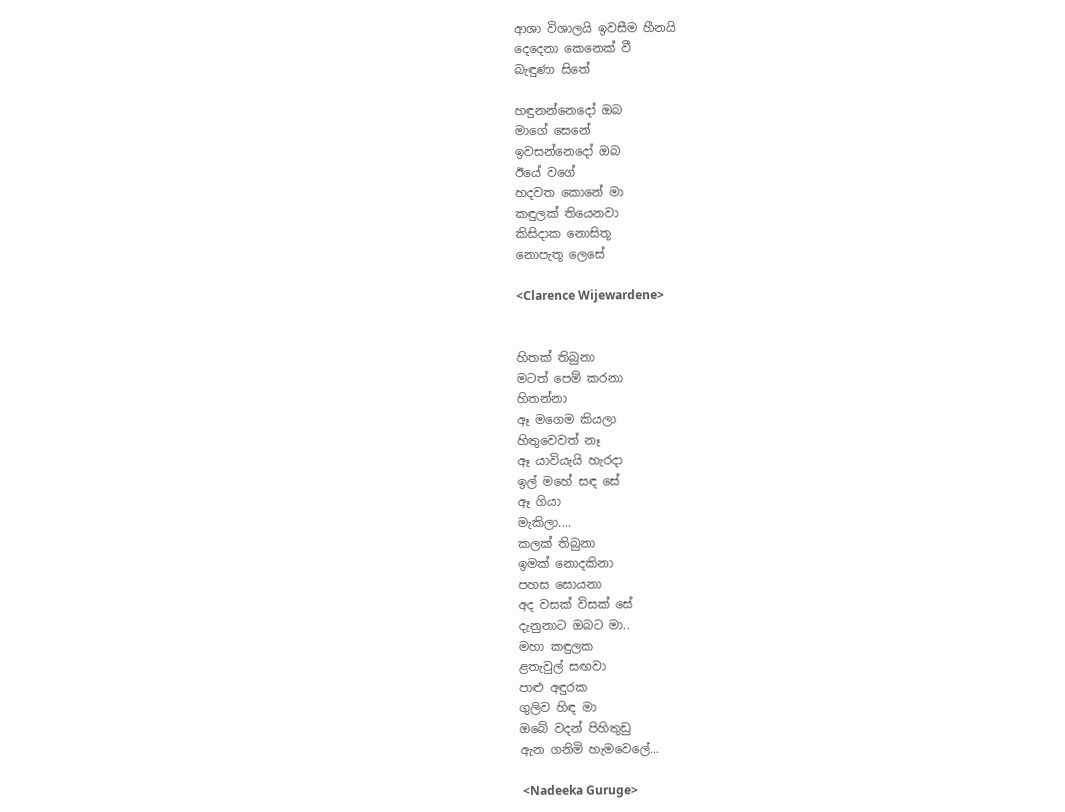ආශා විශාලයි ඉවසීම හීනයි
දෙදෙනා කෙනෙක් වී
බැඳුණා සිතේ

හඳුනන්නෙදෝ ඔබ
මාගේ සෙනේ
ඉවසන්නෙදෝ ඔබ
ඊයේ වගේ
හදවත කොනේ මා
කඳුලක් තියෙනවා
කිසිදාක නොසිතූ
නොපැතූ ලෙසේ

<Clarence Wijewardene>


හිතක් තිබුනා
මටත් පෙම් කරනා
හිතන්නා
ඈ මගෙම කියලා
හිතුවෙවත් නෑ
ඈ යාවියැයි හැරදා
ඉල් මහේ සඳ සේ
ඈ ගියා
මැකිලා....
කලක් තිබුනා
ඉමක් නොදකිනා
පහස සොයනා
අද වසක් විසක් සේ
දැනුනාට ඔබට මා..
මහා කඳුලක
ළතැවුල් සඟවා
පාළු අඳුරක
ගුලිව හිඳ මා
ඔබේ වදන් පිහිතුඩු
ඇන ගනිමි හැමවෙලේ...

 <Nadeeka Guruge>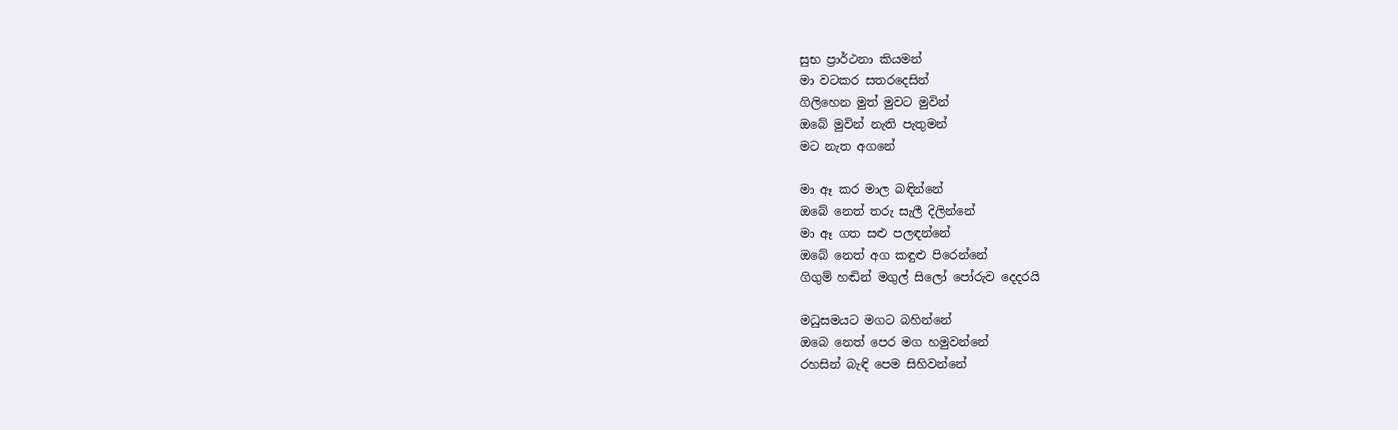සුභ ප්‍රාර්ථනා කියමන්
මා වටකර සතරදෙසින්
ගිලිහෙන මුත් මුවට මුවින්
ඔබේ මුවින් නැති පැතුමන්
මට නැත අගනේ

මා ඈ කර මාල බඳින්නේ
ඔබේ නෙත් තරු සැලී දිලින්නේ
මා ඈ ගත සළු පලඳන්නේ
ඔබේ නෙත් අග කඳුළු පිරෙන්නේ
ගිගුම් හඬින් මගුල් සිලෝ පෝරුව දෙදරයි

මධුසමයට මගට බහින්නේ
ඔබෙ නෙත් පෙර මග හමුවන්නේ
රහසින් බැඳි පෙම සිහිවන්නේ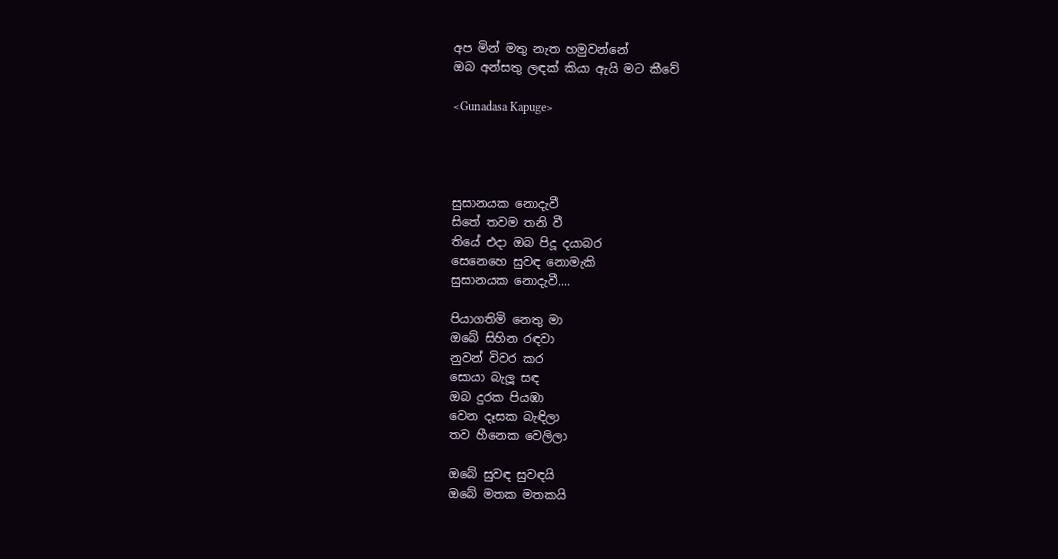අප මින් මතු නැත හමුවන්නේ
ඔබ අන්සතු ලඳක් කියා ඇයි මට කීවේ

<Gunadasa Kapuge>




සුසානයක නොදැවී
සිතේ තවම තනි වී
තියේ එදා ඔබ පිදූ දයාබර
සෙනෙහෙ සුවඳ නොමැකි
සුසානයක නොදැවී....

පියාගතිමි නෙතු මා
ඔබේ සිහින රඳවා
නුවන් විවර කර
සොයා බැලූ සඳ
ඔබ දුරක පියඹා
වෙන දෑසක බැඳිලා
තව හීනෙක වෙලිලා

ඔබේ සුවඳ සුවඳයි
ඔබේ මතක මතකයි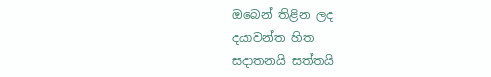ඔබෙන් තිළින ලද
දයාවන්ත හිත
සදාතනයි සත්තයි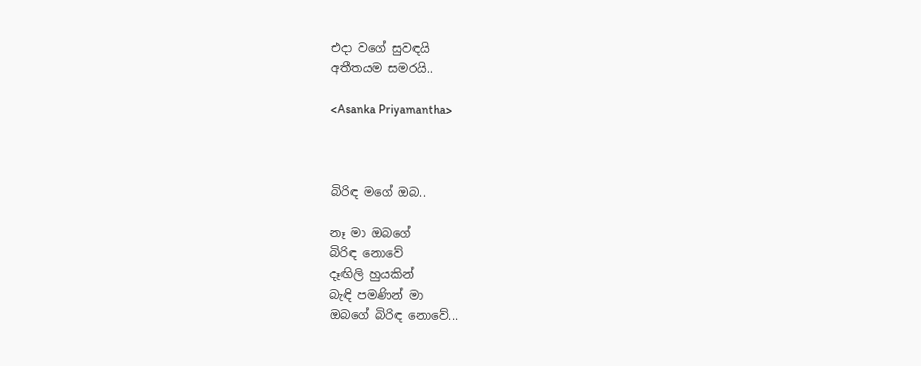එදා වගේ සුවඳයි
අතීතයම සමරයි..

<Asanka Priyamantha>



බිරිඳ මගේ ඔබ..

නෑ මා ඔබගේ
බිරිඳ නොවේ
දෑඟිලි හුයකින්
බැඳි පමණින් මා
ඔබගේ බිරිඳ නොවේ...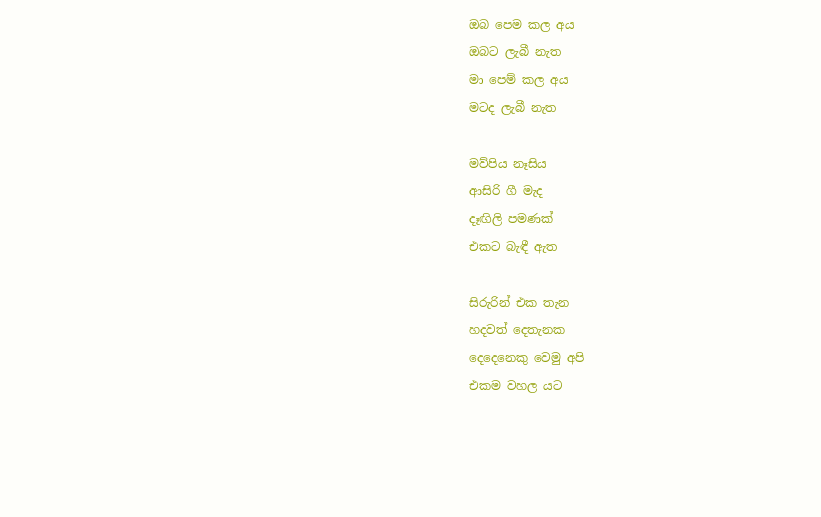ඔබ පෙම කල අය
ඔබට ලැබී නැත
මා පෙම් කල අය
මටද ලැබී නැත

මව්පිය නෑසිය
ආසිරි ගී මැද
දෑඟිලි පමණක්
එකට බැඳී ඇත

සිරුරින් එක තැන
හදවත් දෙතැනක
දෙදෙනෙකු වෙමු අපි
එකම වහල යට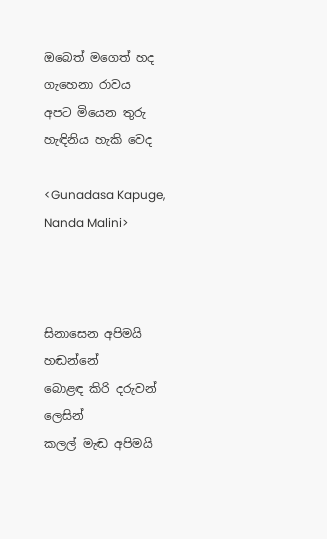ඔබෙත් මගෙත් හද
ගැහෙනා රාවය
අපට මියෙන තුරු
හැඳිනිය හැකි වෙද

<Gunadasa Kapuge, Nanda Malini>



සිනාසෙන අපිමයි හඬන්නේ
බොළඳ කිරි දරුවන් ලෙසින්
කලල් මැඬ අපිමයි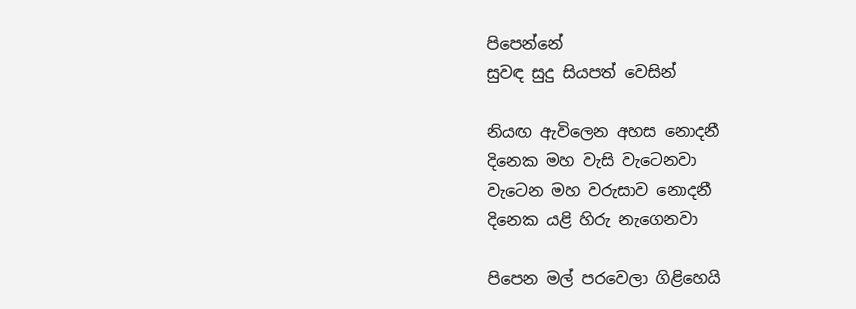පිපෙන්නේ
සුවඳ සුදු සියපත් වෙසින්

නියඟ ඇවිලෙන අහස නොදනී
දිනෙක මහ වැසි වැටෙනවා
වැටෙන මහ වරුසාව නොදනී
දිනෙක යළි හිරු නැගෙනවා

පිපෙන මල් පරවෙලා ගිළිහෙයි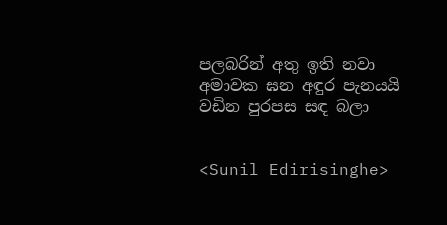පලබරින් අතු ඉති නවා
අමාවක ඝන අඳුර පැනයයි
වඩින පුරපස සඳ බලා


<Sunil Edirisinghe>